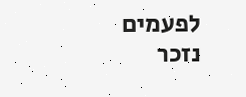לפעמים נזכר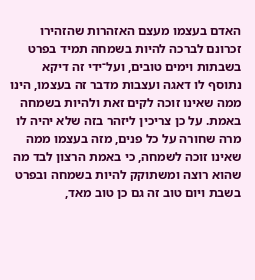האדם בעצמו מעצם האזהרות שהזהירו זכרונם לברכה להיות בשמחה תמיד בפרט בשבתות וימים טובים, ועל־ידי זה דיקא נתוסף לו דאגה ועצבות מדבר זה בעצמו, הינו ממה שאינו זוכה לקים זאת ולהיות בשמחה באמת. על כן צריכין ליזהר בזה שלא יהיה לו מרה שחורה על כל פנים, מזה בעצמו ממה שאינו זוכה לשמחה, כי באמת הרצון לבד מה שהוא רוצה ומשתוקק להיות בשמחה ובפרט בשבת ויום טוב זה גם כן טוב מאד,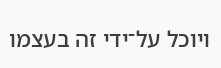ויוכל על־ידי זה בעצמו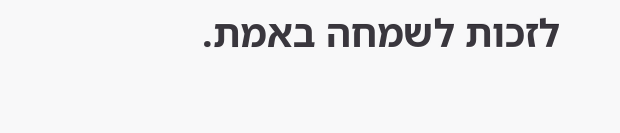לזכות לשמחה באמת.